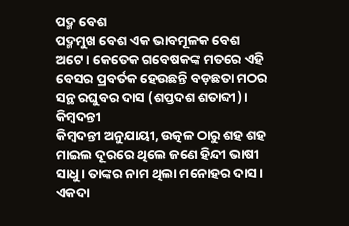ପଦ୍ମ ବେଶ
ପଦ୍ମମୁଖ ବେଶ ଏକ ଭାବମୂଳକ ବେଶ ଅଟେ । କେତେକ ଗବେଷକଙ୍କ ମତରେ ଏହି ବେସର ପ୍ରବର୍ତକ ହେଉଛନ୍ତି ବଡ଼ଛତା ମଠର ସନ୍ଥ ରଘୁବର ଦାସ (ଶପ୍ତଦଶ ଶତାବ୍ଦୀ)।
କିମ୍ବଦନ୍ତୀ
କିମ୍ବଦନ୍ତୀ ଅନୁଯାୟୀ, ଉତ୍କଳ ଠାରୁ ଶହ ଶହ ମାଇଲ ଦୂରରେ ଥିଲେ ଜଣେ ହିନ୍ଦୀ ଭାଷୀ ସାଧୁ । ତାଙ୍କର ନାମ ଥିଲା ମନୋହର ଦାସ । ଏକଦା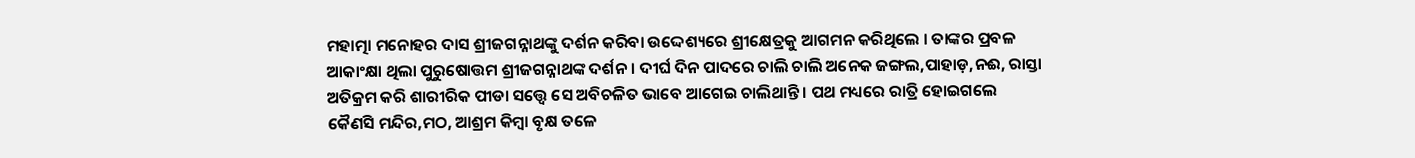ମହାତ୍ମା ମନୋହର ଦାସ ଶ୍ରୀଜଗନ୍ନାଥଙ୍କୁ ଦର୍ଶନ କରିବା ଉଦ୍ଦେଶ୍ୟରେ ଶ୍ରୀକ୍ଷେତ୍ରକୁ ଆଗମନ କରିଥିଲେ । ତାଙ୍କର ପ୍ରବଳ ଆକାଂକ୍ଷା ଥିଲା ପୁରୁଷୋତ୍ତମ ଶ୍ରୀଜଗନ୍ନାଥଙ୍କ ଦର୍ଶନ । ଦୀର୍ଘ ଦିନ ପାଦରେ ଚାଲି ଚାଲି ଅନେକ ଜଙ୍ଗଲ,ପାହାଡ଼,ନଈ, ରାସ୍ତା ଅତିକ୍ରମ କରି ଶାରୀରିକ ପୀଡା ସତ୍ତ୍ଵେ ସେ ଅବିଚଳିତ ଭାବେ ଆଗେଇ ଚାଲିଥାନ୍ତି । ପଥ ମଧ୍ୟରେ ରାତ୍ରି ହୋଇଗଲେ କୈଣସି ମନ୍ଦିର,ମଠ, ଆଶ୍ରମ କିମ୍ବା ବୃକ୍ଷ ତଳେ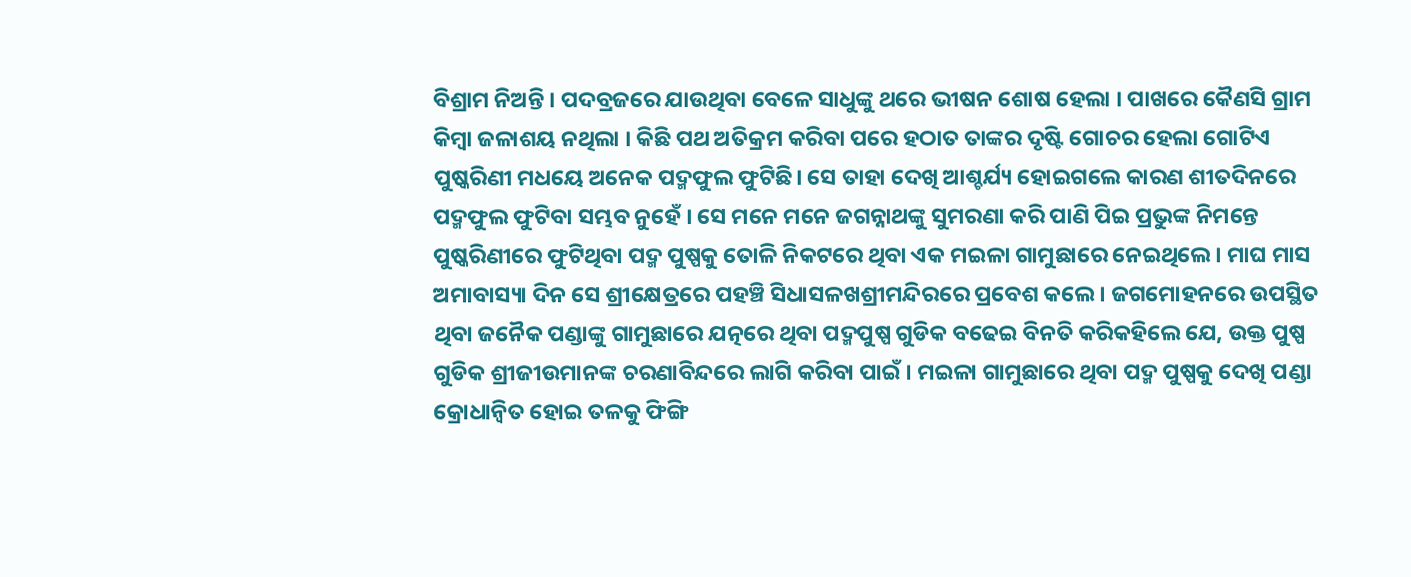ବିଶ୍ରାମ ନିଅନ୍ତି । ପଦବ୍ରଜରେ ଯାଉଥିବା ବେଳେ ସାଧୁଙ୍କୁ ଥରେ ଭୀଷନ ଶୋଷ ହେଲା । ପାଖରେ କୈଣସି ଗ୍ରାମ କିମ୍ବା ଜଳାଶୟ ନଥିଲା । କିଛି ପଥ ଅତିକ୍ରମ କରିବା ପରେ ହଠାତ ତାଙ୍କର ଦୃଷ୍ଟି ଗୋଚର ହେଲା ଗୋଟିଏ ପୁଷ୍କରିଣୀ ମଧୟେ ଅନେକ ପଦ୍ମଫୁଲ ଫୁଟିଛି। ସେ ତାହା ଦେଖି ଆଶ୍ଚର୍ଯ୍ୟ ହୋଇଗଲେ କାରଣ ଶୀତଦିନରେ ପଦ୍ମଫୁଲ ଫୁଟିବା ସମ୍ଭବ ନୁହେଁ । ସେ ମନେ ମନେ ଜଗନ୍ନାଥଙ୍କୁ ସୁମରଣା କରି ପାଣି ପିଇ ପ୍ରଭୁଙ୍କ ନିମନ୍ତେ ପୁଷ୍କରିଣୀରେ ଫୁଟିଥିବା ପଦ୍ମ ପୁଷ୍ପକୁ ତୋଳି ନିକଟରେ ଥିବା ଏକ ମଇଳା ଗାମୁଛାରେ ନେଇଥିଲେ । ମାଘ ମାସ ଅମାବାସ୍ୟା ଦିନ ସେ ଶ୍ରୀକ୍ଷେତ୍ରରେ ପହଞ୍ଚି ସିଧାସଳଖଶ୍ରୀମନ୍ଦିରରେ ପ୍ରବେଶ କଲେ । ଜଗମୋହନରେ ଉପସ୍ଥିତ ଥିବା ଜନୈକ ପଣ୍ଡାଙ୍କୁ ଗାମୁଛାରେ ଯତ୍ନରେ ଥିବା ପଦ୍ମପୁଷ୍ପ ଗୁଡିକ ବଢେଇ ବିନତି କରିକହିଲେ ଯେ, ଉକ୍ତ ପୁଷ୍ପ ଗୁଡିକ ଶ୍ରୀଜୀଉମାନଙ୍କ ଚରଣାବିନ୍ଦରେ ଲାଗି କରିବା ପାଇଁ । ମଇଳା ଗାମୁଛାରେ ଥିବା ପଦ୍ମ ପୁଷ୍ପକୁ ଦେଖି ପଣ୍ଡା କ୍ରୋଧାନ୍ଵିତ ହୋଇ ତଳକୁ ଫିଙ୍ଗି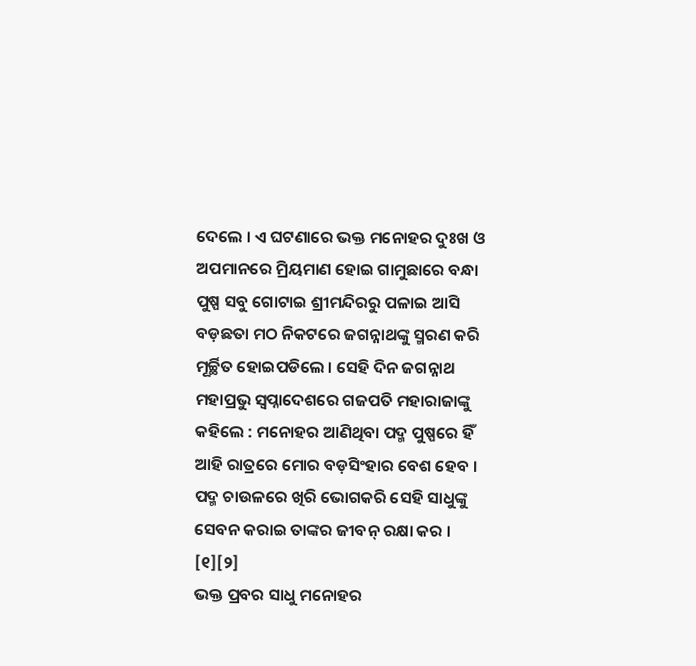ଦେଲେ । ଏ ଘଟଣାରେ ଭକ୍ତ ମନୋହର ଦୁଃଖ ଓ ଅପମାନରେ ମ୍ରିୟମାଣ ହୋଇ ଗାମୁଛାରେ ବନ୍ଧା ପୁଷ୍ପ ସବୁ ଗୋଟାଇ ଶ୍ରୀମନ୍ଦିରରୁ ପଳାଇ ଆସି ବଡ଼ଛତା ମଠ ନିକଟରେ ଜଗନ୍ନାଥଙ୍କୁ ସ୍ମରଣ କରି ମୂର୍ଚ୍ଛିତ ହୋଇପଡିଲେ । ସେହି ଦିନ ଜଗନ୍ନାଥ ମହାପ୍ରଭୁ ସ୍ଵପ୍ନାଦେଶରେ ଗଜପତି ମହାରାଜାଙ୍କୁ କହିଲେ : ମନୋହର ଆଣିଥିବା ପଦ୍ମ ପୁଷ୍ପରେ ହିଁ ଆହି ରାତ୍ରରେ ମୋର ବଡ଼ସିଂହାର ବେଶ ହେବ । ପଦ୍ମ ଚାଉଳରେ ଖିରି ଭୋଗକରି ସେହି ସାଧୁଙ୍କୁ ସେବନ କରାଇ ତାଙ୍କର ଜୀବନ୍ ରକ୍ଷା କର । [୧][୨]
ଭକ୍ତ ପ୍ରବର ସାଧୁ ମନୋହର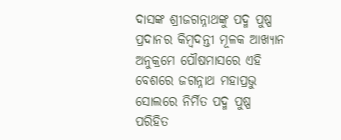ଦାସଙ୍କ ଶ୍ରୀଜଗନ୍ନାଥଙ୍କୁ ପଦ୍ମ ପୁଷ୍ପ ପ୍ରଦାନର କିମ୍ବଦନ୍ତୀ ମୂଳକ ଆଖ୍ୟାନ ଅନୁକ୍ରମେ ପୌଷମାସରେ ଏହି ବେଶରେ ଜଗନ୍ନାଥ ମହାପ୍ରଭୁ ସୋଲରେ ନିର୍ମିତ ପଦ୍ମ ପୁଷ୍ପ ପରିହିତ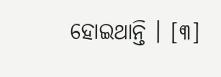ହୋଇଥାନ୍ତି । [୩]